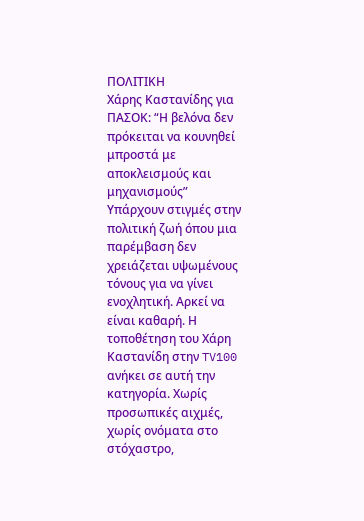ΠΟΛΙΤΙΚΗ
Χάρης Καστανίδης για ΠΑΣΟΚ: “Η βελόνα δεν πρόκειται να κουνηθεί μπροστά με αποκλεισμούς και μηχανισμούς”
Υπάρχουν στιγμές στην πολιτική ζωή όπου μια παρέμβαση δεν χρειάζεται υψωμένους τόνους για να γίνει ενοχλητική. Αρκεί να είναι καθαρή. Η τοποθέτηση του Χάρη Καστανίδη στην TV100 ανήκει σε αυτή την κατηγορία. Χωρίς προσωπικές αιχμές, χωρίς ονόματα στο στόχαστρο,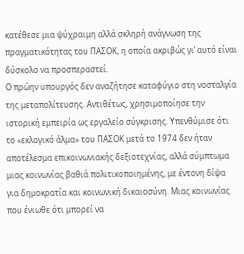κατέθεσε μια ψύχραιμη αλλά σκληρή ανάγνωση της πραγματικότητας του ΠΑΣΟΚ, η οποία ακριβώς γι’ αυτό είναι δύσκολο να προσπεραστεί.
Ο πρώην υπουργός δεν αναζήτησε καταφύγιο στη νοσταλγία της μεταπολίτευσης. Αντιθέτως, χρησιμοποίησε την ιστορική εμπειρία ως εργαλείο σύγκρισης. Υπενθύμισε ότι το «εκλογικό άλμα» του ΠΑΣΟΚ μετά το 1974 δεν ήταν αποτέλεσμα επικοινωνιακής δεξιοτεχνίας, αλλά σύμπτωμα μιας κοινωνίας βαθιά πολιτικοποιημένης, με έντονη δίψα για δημοκρατία και κοινωνική δικαιοσύνη. Μιας κοινωνίας που ένιωθε ότι μπορεί να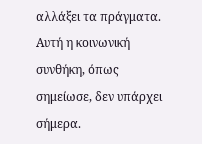αλλάξει τα πράγματα. Αυτή η κοινωνική συνθήκη, όπως σημείωσε, δεν υπάρχει σήμερα.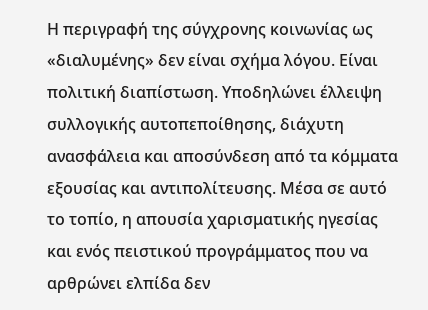Η περιγραφή της σύγχρονης κοινωνίας ως «διαλυμένης» δεν είναι σχήμα λόγου. Είναι πολιτική διαπίστωση. Υποδηλώνει έλλειψη συλλογικής αυτοπεποίθησης, διάχυτη ανασφάλεια και αποσύνδεση από τα κόμματα εξουσίας και αντιπολίτευσης. Μέσα σε αυτό το τοπίο, η απουσία χαρισματικής ηγεσίας και ενός πειστικού προγράμματος που να αρθρώνει ελπίδα δεν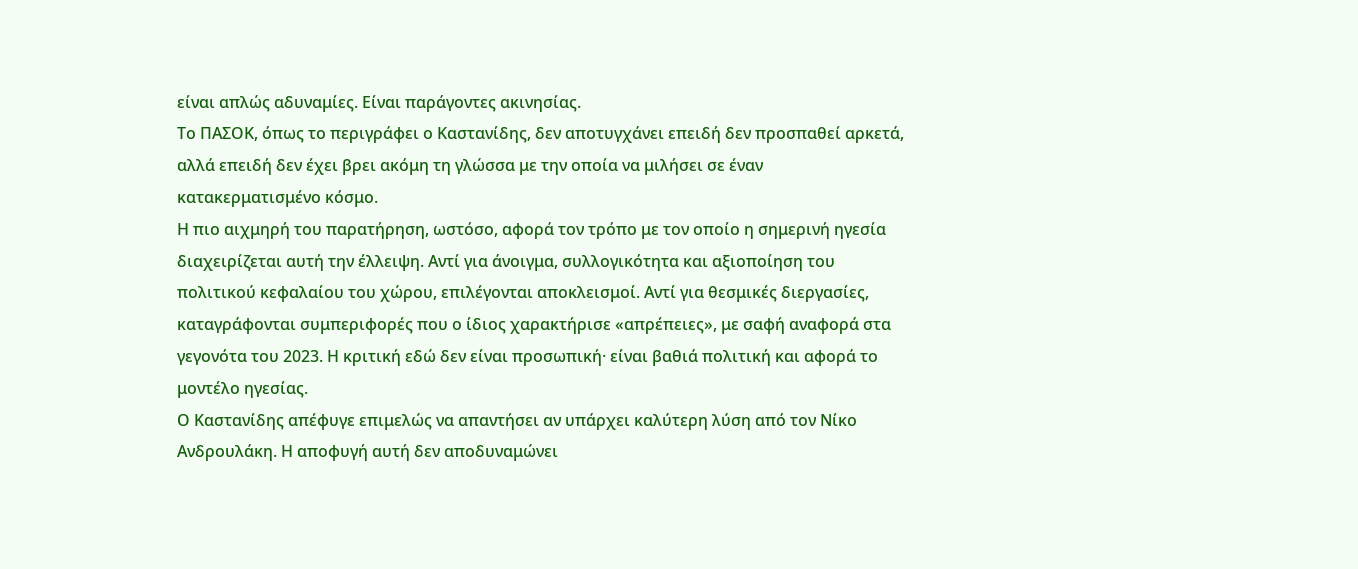είναι απλώς αδυναμίες. Είναι παράγοντες ακινησίας.
Το ΠΑΣΟΚ, όπως το περιγράφει ο Καστανίδης, δεν αποτυγχάνει επειδή δεν προσπαθεί αρκετά, αλλά επειδή δεν έχει βρει ακόμη τη γλώσσα με την οποία να μιλήσει σε έναν κατακερματισμένο κόσμο.
Η πιο αιχμηρή του παρατήρηση, ωστόσο, αφορά τον τρόπο με τον οποίο η σημερινή ηγεσία διαχειρίζεται αυτή την έλλειψη. Αντί για άνοιγμα, συλλογικότητα και αξιοποίηση του πολιτικού κεφαλαίου του χώρου, επιλέγονται αποκλεισμοί. Αντί για θεσμικές διεργασίες, καταγράφονται συμπεριφορές που ο ίδιος χαρακτήρισε «απρέπειες», με σαφή αναφορά στα γεγονότα του 2023. Η κριτική εδώ δεν είναι προσωπική· είναι βαθιά πολιτική και αφορά το μοντέλο ηγεσίας.
Ο Καστανίδης απέφυγε επιμελώς να απαντήσει αν υπάρχει καλύτερη λύση από τον Νίκο Ανδρουλάκη. Η αποφυγή αυτή δεν αποδυναμώνει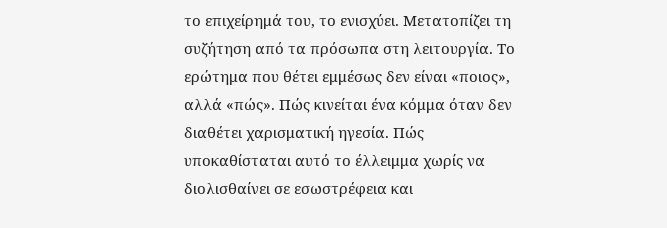το επιχείρημά του, το ενισχύει. Μετατοπίζει τη συζήτηση από τα πρόσωπα στη λειτουργία. Το ερώτημα που θέτει εμμέσως δεν είναι «ποιος», αλλά «πώς». Πώς κινείται ένα κόμμα όταν δεν διαθέτει χαρισματική ηγεσία. Πώς υποκαθίσταται αυτό το έλλειμμα χωρίς να διολισθαίνει σε εσωστρέφεια και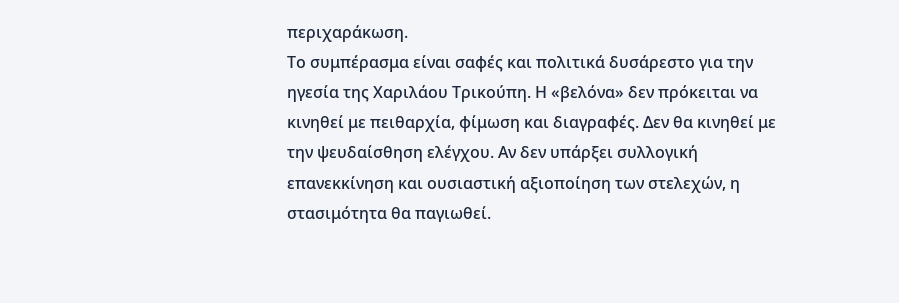περιχαράκωση.
Το συμπέρασμα είναι σαφές και πολιτικά δυσάρεστο για την ηγεσία της Χαριλάου Τρικούπη. Η «βελόνα» δεν πρόκειται να κινηθεί με πειθαρχία, φίμωση και διαγραφές. Δεν θα κινηθεί με την ψευδαίσθηση ελέγχου. Αν δεν υπάρξει συλλογική επανεκκίνηση και ουσιαστική αξιοποίηση των στελεχών, η στασιμότητα θα παγιωθεί.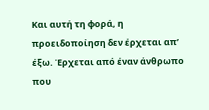Και αυτή τη φορά, η προειδοποίηση δεν έρχεται απ’ έξω. Έρχεται από έναν άνθρωπο που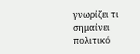γνωρίζει τι σημαίνει πολιτικό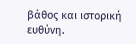βάθος και ιστορική ευθύνη.